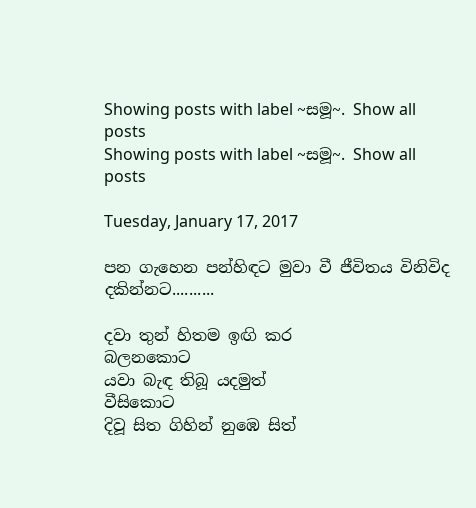Showing posts with label ~සමූ~. Show all posts
Showing posts with label ~සමූ~. Show all posts

Tuesday, January 17, 2017

පන ගැහෙන පන්හිඳට මුවා වී ජීවිතය විනිවිද දකින්නට..........

දවා තුන් හිතම ඉඟි කර                  බලනකොට
යවා බැඳ තිබූ යදමුත්                         වීසිකොට
දිවූ සිත ගිහින් නුඹෙ සිත්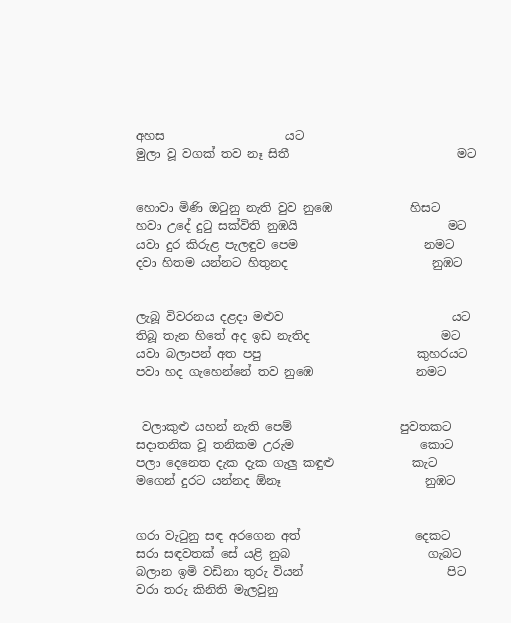අහස                    යට
මුලා වූ වගක් තව නෑ සිතී                            මට


හොවා මිණි ඔටුනු නැති වුව නුඹෙ             හිසට
හවා උදේ දුටු සක්විති නුඹයි                         මට
යවා දුර කිරුළ පැලඳුව පෙම                     නමට
දවා හිතම යන්නට හිතුනද                        නුඹට


ලැබූ විවරනය දළදා මළුව                            යට
තිබූ තැන හිතේ අද ඉඩ නැතිද                      මට
යවා බලාපන් අත පපු                          කුහරයට
පවා හද ගැහෙන්නේ තව නුඹෙ                 නමට


 වලාකුළු යහන් නැති පෙම්                  පුවතකට
සදාතනික වූ තනිකම උරුම                     කොට
පලා දෙනෙත දැක දැක ගැලු කඳුළු             කැට
මගෙන් දුරට යන්නද ඕනෑ                        නුඹට


ගරා වැටුනු සඳ අරගෙන අත්                   දෙකට
සරා සඳවතක් සේ යළි නුබ                       ගැබට
බලාන ඉමි වඩිනා තුරු වියන්                        පිට
වරා තරු කිනිති මැලවුනු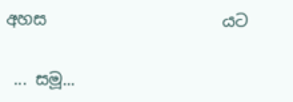අහස                      යට


 ... සමූ...